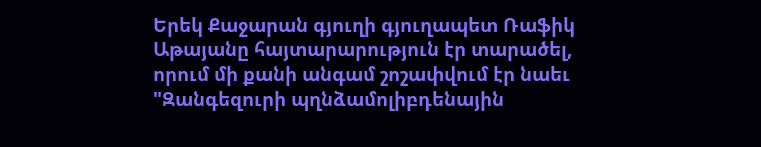Երեկ Քաջարան գյուղի գյուղապետ Ռաֆիկ Աթայանը հայտարարություն էր տարածել, որում մի քանի անգամ շոշափվում էր նաեւ "Զանգեզուրի պղնձամոլիբդենային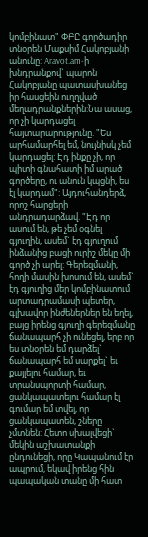կոմբինատ" ՓԲԸ գործադիր տնօրեն Մաքսիմ Հակոբյանի անունը: Aravot.am-ի խնդրանքով` պարոն Հակոբյանը պատասխանեց իր հասցեին ուղղված մեղադրանքներին:Նա ասաց, որ չի կարդացել հայտարարությունը. "Ես արհամարհել եմ, նույնիսկ չեմ կարդացել: Էդ ինքը չի, որ պիտի գնահատի իմ արած գործերը, ու անուն կպցնի, ես էլ կարդամ": Այդուհանդերձ, որոշ հարցերի անդրադարձավ. "Էդ որ ասում են, թե չեմ օգնել գյուղին, ասեմ` էդ գյուղում ինձանից բացի ուրիշ մեկը մի գործ չի արել: Գերեզմանի, հողի մասին խոսում են, ասեմ` էդ գյուղից մեր կոմբինատում արտադրամասի պետեր, գլխավոր ինժեներներ են եղել, բայց իրենց գյուղի գերեզմանը ճանապարհ չի ունեցել, երբ որ ես տնօրեն եմ դարձել` ճանապարհ եմ սարքել` եւ քայլելու համար, եւ տրանսպորտի համար, ցանկապատելու համար էլ գումար եմ տվել, որ ցանկապատեն, շները չմտնեն: Հետո սխալվեցի` մեկին աշխատանքի ընդունեցի, որը Կապանում էր ապրում, եկավ իրենց հին պապական տանը մի հատ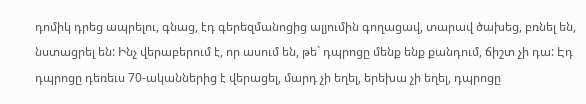դոմիկ դրեց ապրելու, գնաց, էդ գերեզմանոցից ալյումին գողացավ, տարավ ծախեց, բռնել են, նստացրել են: Ինչ վերաբերում է, որ ասում են, թե` դպրոցը մենք ենք քանդում, ճիշտ չի դա: Էդ դպրոցը դեռեւս 70-ականներից է վերացել, մարդ չի եղել, երեխա չի եղել, դպրոցը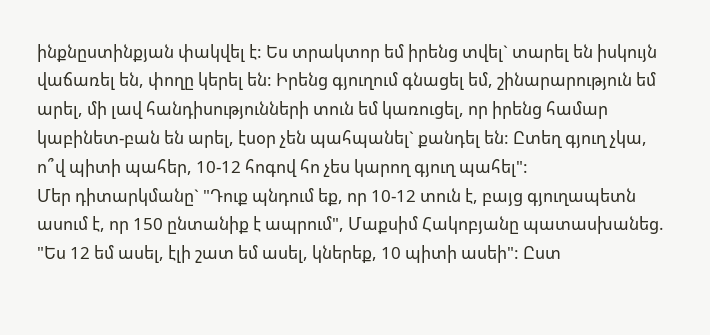ինքնըստինքյան փակվել է: Ես տրակտոր եմ իրենց տվել` տարել են իսկույն վաճառել են, փողը կերել են: Իրենց գյուղում գնացել եմ, շինարարություն եմ արել, մի լավ հանդիսությունների տուն եմ կառուցել, որ իրենց համար կաբինետ-բան են արել, էսօր չեն պահպանել` քանդել են: Ըտեղ գյուղ չկա, ո՞վ պիտի պահեր, 10-12 հոգով հո չես կարող գյուղ պահել":
Մեր դիտարկմանը` "Դուք պնդում եք, որ 10-12 տուն է, բայց գյուղապետն ասում է, որ 150 ընտանիք է ապրում", Մաքսիմ Հակոբյանը պատասխանեց. "Ես 12 եմ ասել, էլի շատ եմ ասել, կներեք, 10 պիտի ասեի": Ըստ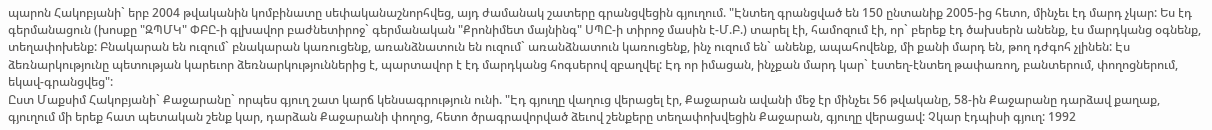պարոն Հակոբյանի` երբ 2004 թվականին կոմբինատը սեփականաշնորհվեց, այդ ժամանակ շատերը գրանցվեցին գյուղում. "Էնտեղ գրանցված են 150 ընտանիք 2005-ից հետո, մինչեւ էդ մարդ չկար: Ես էդ գերմանացուն (խոսքը "ԶՊՄԿ" ՓԲԸ-ի գլխավոր բաժնետիրոջ` գերմանական "Քրոնիմետ մայնինգ" ՍՊԸ-ի տիրոջ մասին է-Մ.Բ.) տարել էի, համոզում էի, որ` բերեք էդ ծախսերն անենք, էս մարդկանց օգնենք, տեղափոխենք: Բնակարան են ուզում` բնակարան կառուցենք, առանձնատուն են ուզում` առանձնատուն կառուցենք, ինչ ուզում են` անենք, ապահովենք, մի քանի մարդ են, թող դժգոհ չլինեն: Էս ձեռնարկությունը պետության կարեւոր ձեռնարկություններից է, պարտավոր է էդ մարդկանց հոգսերով զբաղվել: Էդ որ իմացան, ինչքան մարդ կար` էստեղ-էնտեղ թափառող, բանտերում, փողոցներում, եկավ-գրանցվեց":
Ըստ Մաքսիմ Հակոբյանի` Քաջարանը` որպես գյուղ շատ կարճ կենսագրություն ունի. "Էդ գյուղը վաղուց վերացել էր, Քաջարան ավանի մեջ էր մինչեւ 56 թվականը, 58-ին Քաջարանը դարձավ քաղաք, գյուղում մի երեք հատ պետական շենք կար, դարձան Քաջարանի փողոց, հետո ծրագրավորված ձեւով շենքերը տեղափոխվեցին Քաջարան, գյուղը վերացավ: Չկար էդպիսի գյուղ: 1992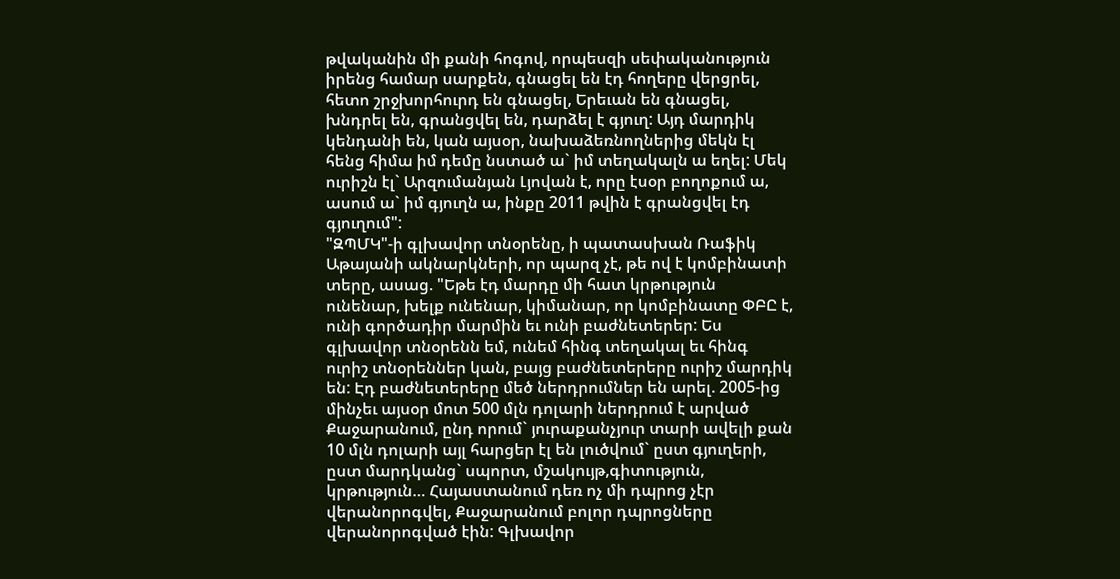թվականին մի քանի հոգով, որպեսզի սեփականություն իրենց համար սարքեն, գնացել են էդ հողերը վերցրել, հետո շրջխորհուրդ են գնացել, Երեւան են գնացել, խնդրել են, գրանցվել են, դարձել է գյուղ: Այդ մարդիկ կենդանի են, կան այսօր, նախաձեռնողներից մեկն էլ հենց հիմա իմ դեմը նստած ա` իմ տեղակալն ա եղել: Մեկ ուրիշն էլ` Արզումանյան Լյովան է, որը էսօր բողոքում ա, ասում ա` իմ գյուղն ա, ինքը 2011 թվին է գրանցվել էդ գյուղում":
"ԶՊՄԿ"-ի գլխավոր տնօրենը, ի պատասխան Ռաֆիկ Աթայանի ակնարկների, որ պարզ չէ, թե ով է կոմբինատի տերը, ասաց. "Եթե էդ մարդը մի հատ կրթություն ունենար, խելք ունենար, կիմանար, որ կոմբինատը ՓԲԸ է, ունի գործադիր մարմին եւ ունի բաժնետերեր: Ես գլխավոր տնօրենն եմ, ունեմ հինգ տեղակալ եւ հինգ ուրիշ տնօրեններ կան, բայց բաժնետերերը ուրիշ մարդիկ են: Էդ բաժնետերերը մեծ ներդրումներ են արել. 2005-ից մինչեւ այսօր մոտ 500 մլն դոլարի ներդրում է արված Քաջարանում, ընդ որում` յուրաքանչյուր տարի ավելի քան 10 մլն դոլարի այլ հարցեր էլ են լուծվում` ըստ գյուղերի, ըստ մարդկանց` սպորտ, մշակույթ,գիտություն, կրթություն… Հայաստանում դեռ ոչ մի դպրոց չէր վերանորոգվել, Քաջարանում բոլոր դպրոցները վերանորոգված էին: Գլխավոր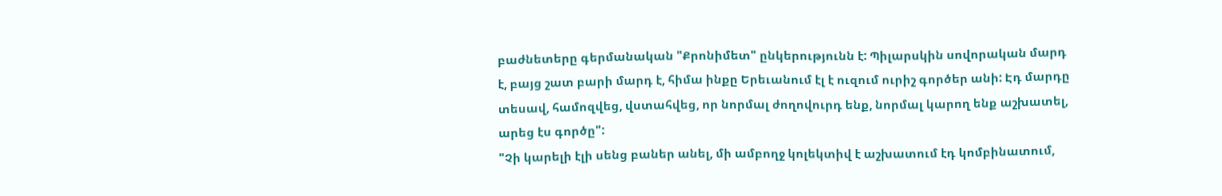բաժնետերը գերմանական "Քրոնիմետ" ընկերությունն է: Պիլարսկին սովորական մարդ է, բայց շատ բարի մարդ է, հիմա ինքը Երեւանում էլ է ուզում ուրիշ գործեր անի: Էդ մարդը տեսավ, համոզվեց, վստահվեց, որ նորմալ ժողովուրդ ենք, նորմալ կարող ենք աշխատել, արեց էս գործը":
"Չի կարելի էլի սենց բաներ անել, մի ամբողջ կոլեկտիվ է աշխատում էդ կոմբինատում,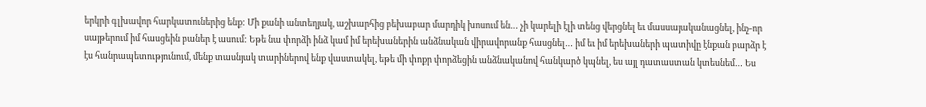երկրի գլխավոր հարկատուներից ենք: Մի քանի անտեղյակ, աշխարհից բեխաբար մարդիկ խոսում են… չի կարելի էլի տենց վերցնել եւ մասսայականացնել, ինչ-որ սայթերում իմ հասցեին բաներ է ասում: Եթե նա փորձի ինձ կամ իմ երեխաներին անձնական վիրավորանք հասցնել… իմ եւ իմ երեխաների պատիվը էնքան բարձր է էս հանրապետությունում, մենք տասնյակ տարիներով ենք վաստակել, եթե մի փոքր փորձեցին անձնականով հանկարծ կպնել, ես այլ դատաստան կտեսնեմ… Ես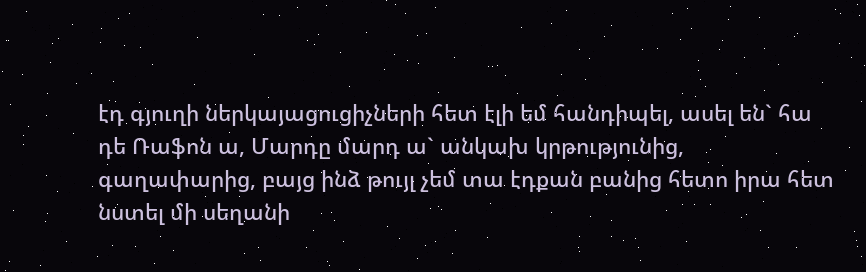էդ գյուղի ներկայացուցիչների հետ էլի եմ հանդիպել, ասել են` հա դե Ռաֆոն ա, Մարդը մարդ ա` անկախ կրթությունից, գաղափարից, բայց ինձ թույլ չեմ տա էդքան բանից հետո իրա հետ նստել մի սեղանի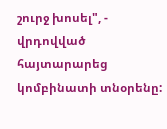շուրջ խոսել", - վրդովված հայտարարեց կոմբինատի տնօրենը: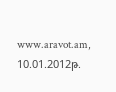www.aravot.am, 10.01.2012թ.